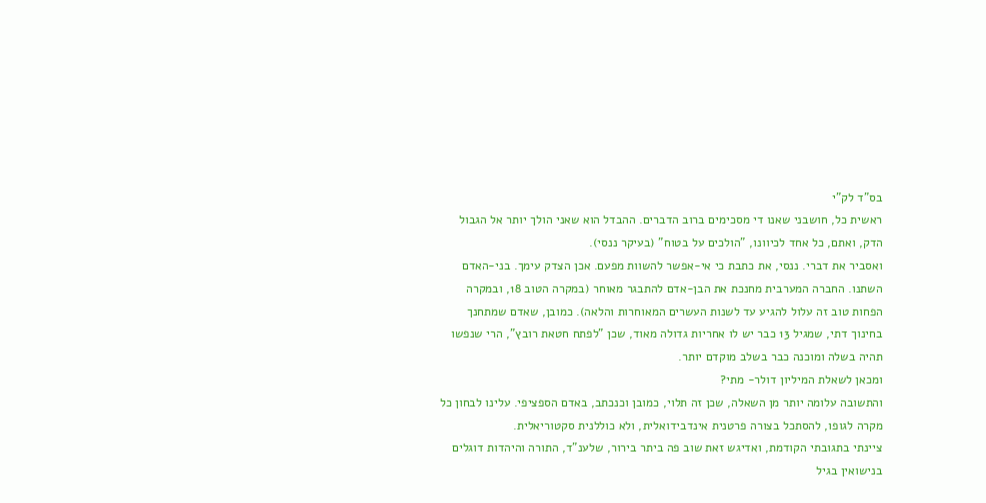בס"ד לק"י
ראשית כל, חושבני שאנו די מסכימים ברוב הדברים. ההבדל הוא שאני הולך יותר אל הגבול הדק, ואתם, כל אחד לכיוונו, "הולכים על בטוח" (בעיקר ננסי).
ואסביר את דברי. ננסי, את כתבת כי אי-אפשר להשוות מפעם. אכן הצדק עימך. בני-האדם השתנו. החברה המערבית מחנכת את הבן-אדם להתבגר מאוחר (במקרה הטוב 18, ובמקרה הפחות טוב זה עלול להגיע עד לשנות העשרים המאוחרות והלאה). כמובן, שאדם שמתחנך בחינוך דתי, שמגיל 13 כבר יש לו אחריות גדולה מאוד, שכן "לפתח חטאת רובץ", הרי שנפשו תהיה בשלה ומוכנה כבר בשלב מוקדם יותר.
ומכאן לשאלת המיליון דולר- מתי?
והתשובה עלומה יותר מן השאלה, שכן זה תלוי, כמובן וכנכתב, באדם הספציפי. עלינו לבחון כל מקרה לגופו, להסתכל בצורה פרטנית אינדבידואלית, ולא כוללנית סקטוריאלית.
ציינתי בתגובתי הקודמת, ואדיגש זאת שוב פה ביתר בירור, שלענ"ד, התורה והיהדות דוגלים בנישואין בגיל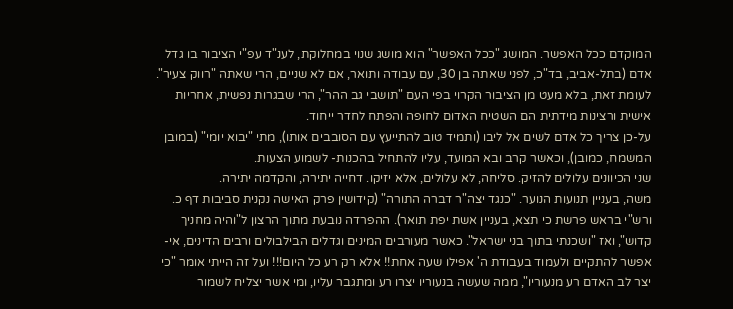המוקדם ככל האפשר. המושג "ככל האפשר" הוא מושג שנוי במחלוקת, לענ"ד עפ"י הציבור בו גדל אדם (בתל-אביב, בד"כ, לפני שאתה בן 30, עם עבודה ותואר, אם לא שניים, הרי שאתה "רווק צעיר". לעומת זאת, בלא מעט מן הציבור הקרוי בפי העם "תושבי גב ההר", הרי שבגרות נפשית, אחריות אישית ורצינות מידתית הם השטיח האדום לחופה והפתח לחדר ייחוד.
על-כן צריך כל אדם לשים אל ליבו (ותמיד טוב להתייעץ עם הסובבים אותו), מתי "יבוא יומי" (במובן המשמח, כמובן), וכאשר קרב ובא המועד, עליו להתחיל בהכנות- לשמוע הצעות.
שני הכיוונים עלולים להזיק. סליחה, לא עלולים, אלא יזיקו. דחייה יתירה, והקדמה יתירה.
משה, בעניין תנועות הנוער. "כנגד יצה"ר דברה התורה" (קידושין פרק האישה נקנית סביבות דף כ. ורש"י בראש פרשת כי תצא, בעניין אשת יפת תואר). ההפרדה נובעת מתוך הרצון ל"והיה מחניך קדוש", ואז "ושכנתי בתוך בני ישראל". כאשר מעורבים המינים וגדלים הבילבולים ורבים הדינים, אי-אפשר להתקיים ולעמוד בעבודת ה' אפילו שעה אחת!! אלא רק רע כל היום!!! ועל זה הייתי אומר "כי יצר לב האדם רע מנעוריו", ממה שעשה בנעוריו יצרו רע ומתגבר עליו, ומי אשר יצליח לשמור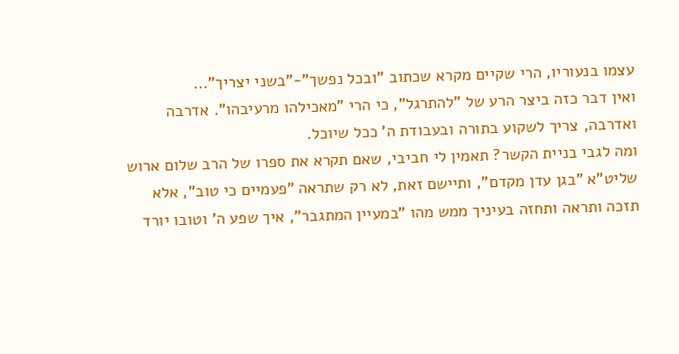עצמו בנעוריו, הרי שקיים מקרא שכתוב "ובכל נפשך"-"בשני יצריך"...
ואין דבר כזה ביצר הרע של "להתרגל", כי הרי "מאכילהו מרעיבהו". אדרבה ואדרבה, צריך לשקוע בתורה ובעבודת ה' ככל שיוכל.
ומה לגבי בניית הקשר? תאמין לי חביבי, שאם תקרא את ספרו של הרב שלום ארוש שליט"א "בגן עדן מקדם", ותיישם זאת, לא רק שתראה "פעמיים כי טוב", אלא תזכה ותראה ותחזה בעיניך ממש מהו "במעיין המתגבר", איך שפע ה' וטובו יורד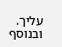עליך.
ובנוסף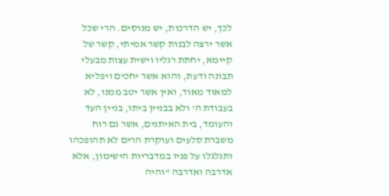לכך, יש הדרכות, יש מנוסים. הרי שכל אשר ירצה לבנות קשר אמיתי, קשר של קיימא, יחתת רגליו וישית עצות מבעלי תבונה ודעת, והוא אשר יחכים ויפליא למאוד מאוד, ואין אשר יטב ממנו, לא בעבודת ה' ולא בבניין ביתו, בניין העד והעומד, בית האיתנים, אשר גם רוח משברת סלעים ועוקרת הרים לא תהופכהו ותגלגלו על פניו במדבריות הישימון, אלא אדרבה ואדרבה "והיה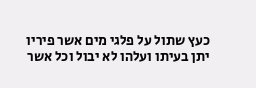כעץ שתול על פלגי מים אשר פיריו יתן בעיתו ועלהו לא יבול וכל אשר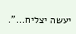יעשה יצליח...".